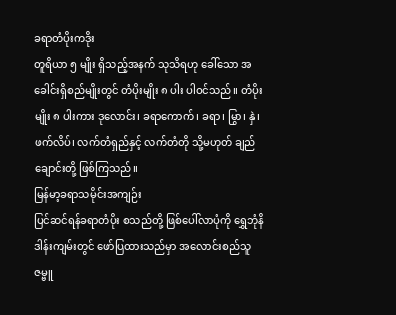ခရာတံပိုးကဒိုး
တူရိယာ ၅ မျိုး ရှိသည့်အနက် သုသိရဟု ခေါ်သော အခေါင်းရှိစည်မျိုးတွင် တံပိုးမျိုး ၈ ပါး ပါဝင်သည်။ တံပိုးမျိုး ၈ ပါးကား ဒုလောင်း၊ ခရာကောက်၊ ခရာ၊ မြွာ၊ နှဲ၊ ဖက်လိပ်၊ လက်တံရှည်နှင့် လက်တံတို သို့မဟုတ် ချည်ချောင်းတို့ ဖြစ်ကြသည်။
မြန်မာ့ခရာသမိုင်းအကျဉ်း
ပြင်ဆင်ရန်ခရာတံပိုး စသည်တို့ ဖြစ်ပေါ်လာပုံကို ရွှေဘုံနိဒါန်းကျမ်းတွင် ဖော်ပြထားသည်မှာ အလောင်းစည်သူ ဇမ္ဗူ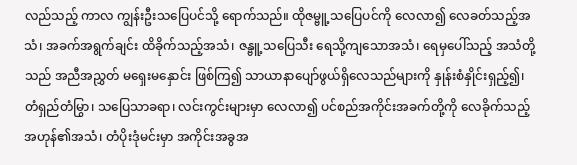လည်သည့် ကာလ ကျွန်းဦးသပြေပင်သို့ ရောက်သည်။ ထိုဇမ္ဗူ့သပြေပင်ကို လေလာ၍ လေခတ်သည့်အသံ၊ အခက်အရွက်ချင်း ထိခိုက်သည့်အသံ၊ ဇန္ဗူ့သပြေသီး ရေသို့ကျသောအသံ၊ ရေမှပေါ်သည့် အသံတို့သည် အညီအညွှတ် မရှေးမနှောင်း ဖြစ်ကြ၍ သာယာနာပျော်ဖွယ်ရှိလေသည်များကို နှုန်းစံနှိုင်းရှည့်၍၊ တံရှည်တံမြွာ၊ သပြေသာခရာ၊ လင်းကွင်းများမှာ လေလာ၍ ပင်စည်အကိုင်းအခက်တို့ကို လေခိုက်သည့် အဟုန်၏အသံ၊ တံပိုးဒုံမင်းမှာ အကိုင်းအခွအ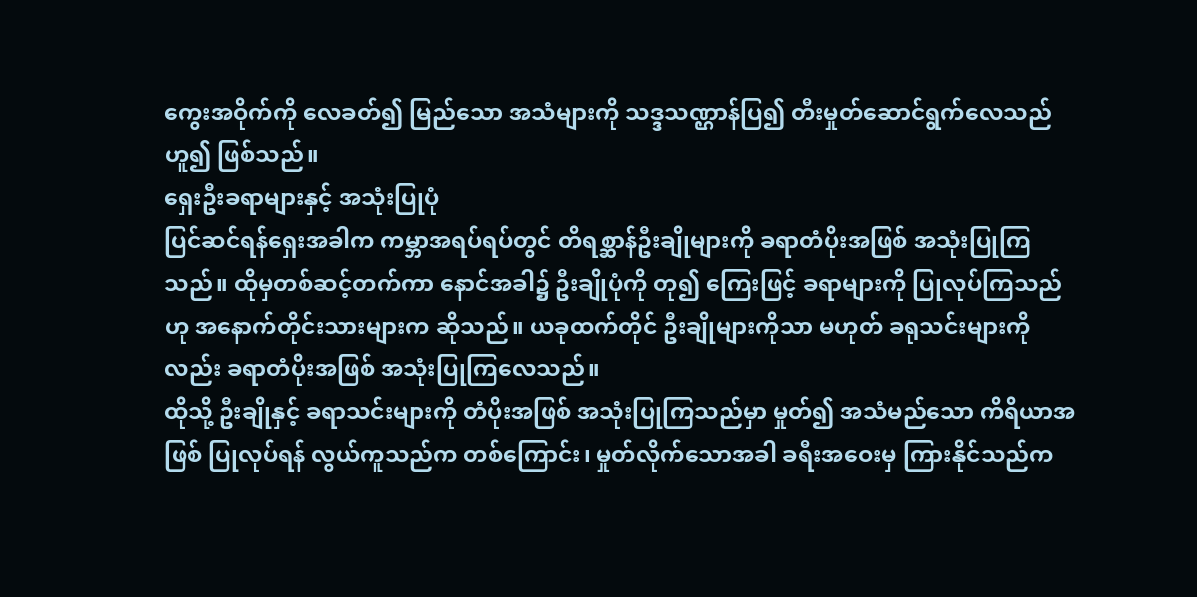ကွေးအဝိုက်ကို လေခတ်၍ မြည်သော အသံများကို သဒ္ဒသဏ္ဌာန်ပြ၍ တီးမှုတ်ဆောင်ရွက်လေသည် ဟူ၍ ဖြစ်သည်။
ရှေးဦးခရာများနှင့် အသုံးပြုပုံ
ပြင်ဆင်ရန်ရှေးအခါက ကမ္ဘာအရပ်ရပ်တွင် တိရစ္ဆာန်ဦးချိုများကို ခရာတံပိုးအဖြစ် အသုံးပြုကြသည်။ ထိုမှတစ်ဆင့်တက်ကာ နောင်အခါ၌ ဦးချိုပုံကို တု၍ ကြေးဖြင့် ခရာများကို ပြုလုပ်ကြသည်ဟု အနောက်တိုင်းသားများက ဆိုသည်။ ယခုထက်တိုင် ဦးချိုများကိုသာ မဟုတ် ခရုသင်းများကိုလည်း ခရာတံပိုးအဖြစ် အသုံးပြုကြလေသည်။
ထိုသို့ ဦးချိုနှင့် ခရာသင်းများကို တံပိုးအဖြစ် အသုံးပြုကြသည်မှာ မှုတ်၍ အသံမည်သော ကိရိယာအဖြစ် ပြုလုပ်ရန် လွယ်ကူသည်က တစ်ကြောင်း၊ မှုတ်လိုက်သောအခါ ခရီးအဝေးမှ ကြားနိုင်သည်က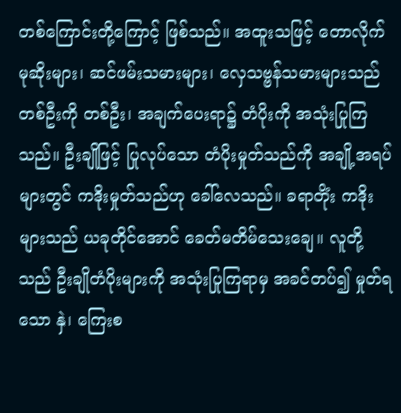တစ်ကြောင်းတို့ကြောင့် ဖြစ်သည်။ အထူးသဖြင့် တောလိုက် မုဆိုးများ၊ ဆင်ဖမ်းသမားများ၊ လှေသဗ္ဗန်သမားများသည် တစ်ဦးကို တစ်ဦး၊ အချက်ပေးရာ၌ တံပိုးကို အသုံးပြုကြသည်။ ဦးချိုဖြင့် ပြုလုပ်သော တံပိုးမှုတ်သည်ကို အချို့အရပ်များတွင် ကဒိုးမှုတ်သည်ဟု ခေါ်လေသည်။ ခရာတိုံး ကဒိုးများသည် ယခုတိုင်အောင် ခေတ်မတိမ်သေးချေ။ လူတို့သည် ဦးချိုတံပိုးများကို အသုံးပြုကြရာမှ အခင်တပ်၍ မှုတ်ရသော နှဲ၊ ကြေးစ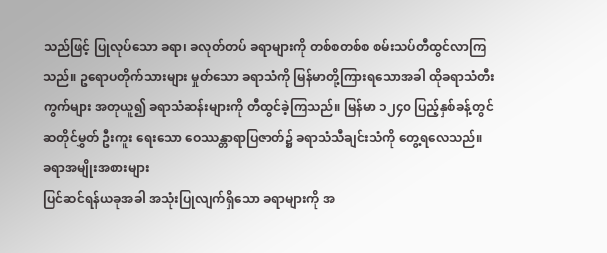သည်ဖြင့် ပြုလုပ်သော ခရာ၊ ခလုတ်တပ် ခရာများကို တစ်စတစ်စ စမ်းသပ်တီထွင်လာကြသည်။ ဥရောပတိုက်သားများ မှုတ်သော ခရာသံကို မြန်မာတို့ကြားရသောအခါ ထိုခရာသံတီးကွက်များ အတုယူ၍ ခရာသံဆန်းများကို တီထွင်ခဲ့ကြသည်။ မြန်မာ ၁၂၄၀ ပြည့်နှစ်ခန့်တွင် ဆတိုင်မွှတ် ဦးကူး ရေးသော ဝေဿန္တာရာပြဇာတ်၌ ခရာသံသီချင်းသံကို တွေ့ရလေသည်။
ခရာအမျိုးအစားများ
ပြင်ဆင်ရန်ယခုအခါ အသုံးပြုလျက်ရှိသော ခရာများကို အ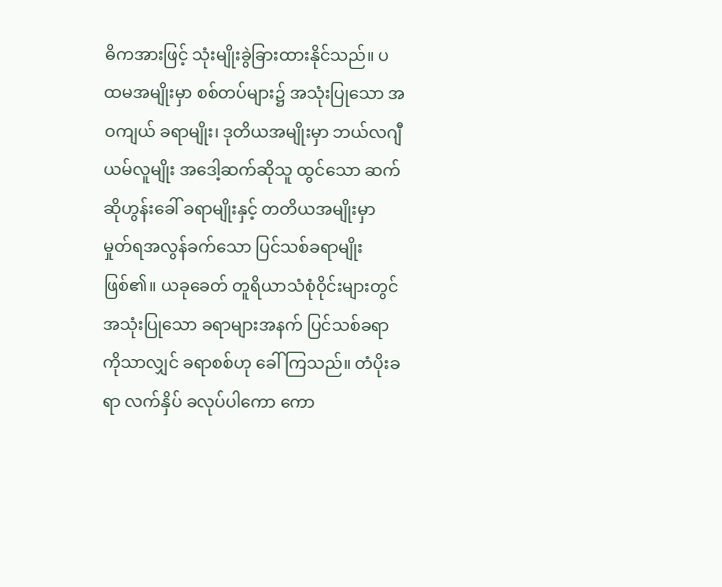ဓိကအားဖြင့် သုံးမျိုးခွဲခြားထားနိုင်သည်။ ပထမအမျိုးမှာ စစ်တပ်များ၌ အသုံးပြုသော အဝကျယ် ခရာမျိုး၊ ဒုတိယအမျိုးမှာ ဘယ်လဂျီယမ်လူမျိုး အဒေါ့ဆက်ဆိုသူ ထွင်သော ဆက်ဆိုဟွန်းခေါ် ခရာမျိုးနှင့် တတိယအမျိုးမှာ မှုတ်ရအလွန်ခက်သော ပြင်သစ်ခရာမျိုးဖြစ်၏။ ယခုခေတ် တူရိယာသံစုံဝိုင်းများတွင် အသုံးပြုသော ခရာများအနက် ပြင်သစ်ခရာကိုသာလျှင် ခရာစစ်ဟု ခေါ်ကြသည်။ တံပိုးခရာ လက်နှိပ် ခလုပ်ပါကော ကော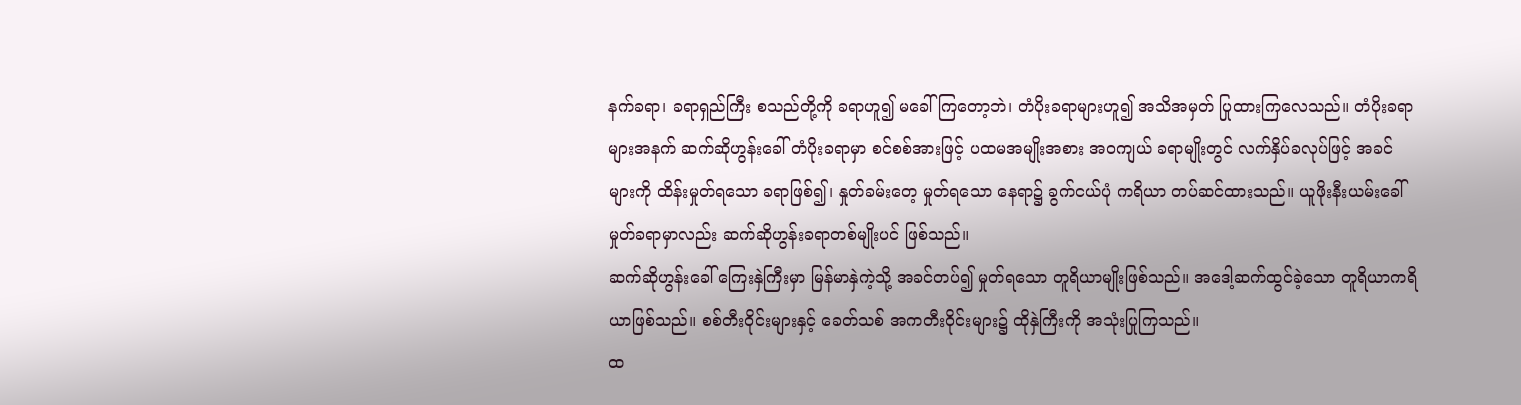နက်ခရာ၊ ခရာရှည်ကြီး စသည်တို့ကို ခရာဟူ၍ မခေါ်ကြတော့ဘဲ၊ တံပိုးခရာများဟူ၍ အသိအမှတ် ပြုထားကြလေသည်။ တံပိုးခရာများအနက် ဆက်ဆိုဟွန်းခေါ် တံပိုးခရာမှာ စင်စစ်အားဖြင့် ပထမအမျိုးအစား အဝကျယ် ခရာမျိုးတွင် လက်နှိပ်ခလုပ်ဖြင့် အခင်များကို ထိန်းမှုတ်ရသော ခရာဖြစ်၍၊ နှုတ်ခမ်းတေ့ မှုတ်ရသော နေရာ၌ ခွက်ငယ်ပုံ ကရိယာ တပ်ဆင်ထားသည်။ ယူဖိုးနီးယမ်းခေါ် မှုတ်ခရာမှာလည်း ဆက်ဆိုဟွန်းခရာတစ်မျိုးပင် ဖြစ်သည်။
ဆက်ဆိုဟွန်းခေါ် ကြေးနှဲကြီးမှာ မြန်မာနှဲကဲ့သို့ အခင်တပ်၍ မှုတ်ရသော တူရိယာမျိုးဖြစ်သည်။ အဒေါ့ဆက်ထွင်ခဲ့သော တူရိယာကရိယာဖြစ်သည်။ စစ်တီးဝိုင်းများနှင့် ခေတ်သစ် အကတီးဝိုင်းများ၌ ထိုနှဲကြီးကို အသုံးပြုကြသည်။
ထ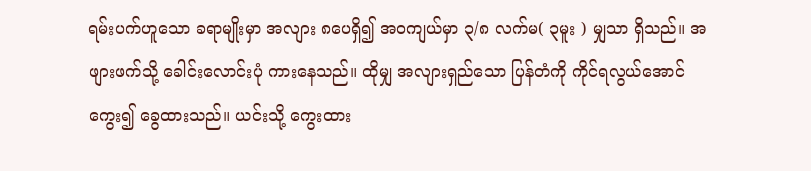ရမ်းပက်ဟူသော ခရာမျိုးမှာ အလျား ၈ပေရှိ၍ အဝကျယ်မှာ ၃/၈ လက်မ( ၃မူး ) မျှသာ ရှိသည်။ အဖျားဖက်သို့ ခေါင်းလောင်းပုံ ကားနေသည်။ ထိုမျှ အလျားရှည်သော ပြန်တံကို ကိုင်ရလွယ်အောင် ကွေး၍ ခွေထားသည်။ ယင်းသို့ ကွေးထား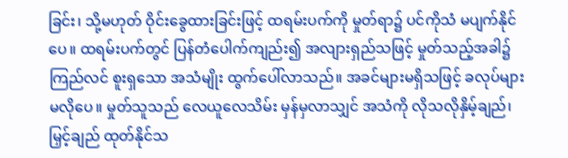ခြင်း၊ သို့မဟုတ် ဝိုင်းခွေထားခြင်းဖြင့် ထရမ်းပက်ကို မှုတ်ရာ၌ ပင်ကိုသံ မပျက်နိုင်ပေ။ ထရမ်းပက်တွင် ပြန်တံပေါက်ကျည်း၍ အလျားရှည်သဖြင့် မှုတ်သည့်အခါ၌ ကြည်လင် စူးရှသော အသံမျိုး ထွက်ပေါ်လာသည်။ အခင်များမရှိသဖြင့် ခလုပ်များ မလိုပေ။ မှုတ်သူသည် လေယူလေသိမ်း မှန်မှလာသျှင် အသံကို လိုသလိုနှိမ့်ချည်၊ မြှင့်ချည် ထုတ်နိုင်သ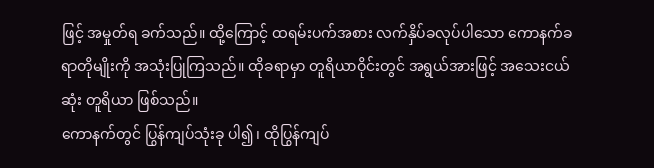ဖြင့် အမှုတ်ရ ခက်သည်။ ထို့ကြောင့် ထရမ်းပက်အစား လက်နှိပ်ခလုပ်ပါသော ကောနက်ခရာတိုမျိုးကို အသုံးပြုကြသည်။ ထိုခရာမှာ တူရိယာဝိုင်းတွင် အရွယ်အားဖြင့် အသေးငယ်ဆုံး တူရိယာ ဖြစ်သည်။
ကောနက်တွင် ပြွန်ကျပ်သုံးခု ပါ၍၊ ထိုပြွန်ကျပ်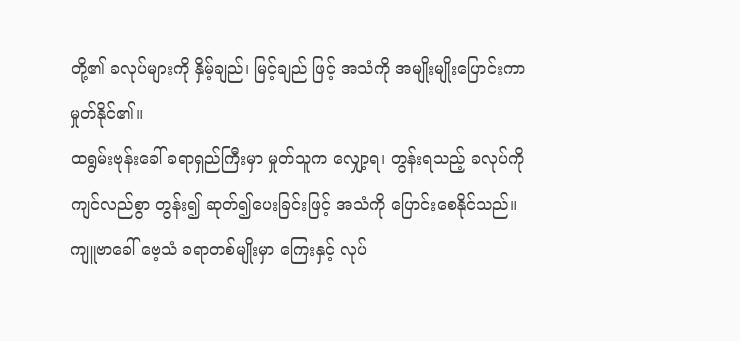တို့၏ ခလုပ်များကို နှိမ့်ချည်၊ မြင့်ချည် ဖြင့် အသံကို အမျိုးမျိုးပြောင်းကာ မှုတ်နိုင်၏။
ထရွမ်းဗုန်းခေါ် ခရာရှည်ကြီးမှာ မှုတ်သူက လျှော့ရ၊ တွန်းရသည့် ခလုပ်ကို ကျင်လည်စွာ တွန်း၍ ဆုတ်၍ပေးခြင်းဖြင့် အသံကို ပြောင်းစေနိုင်သည်။
ကျူဗာခေါ် ဗေ့သံ ခရာတစ်မျိုးမှာ ကြေးနှင့် လုပ်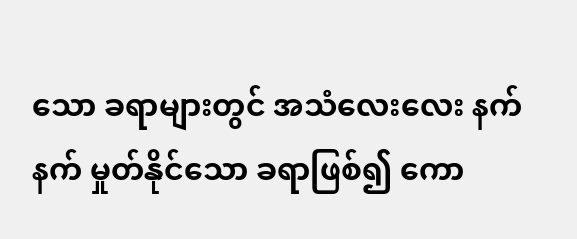သော ခရာများတွင် အသံလေးလေး နက်နက် မှုတ်နိုင်သော ခရာဖြစ်၍ ကော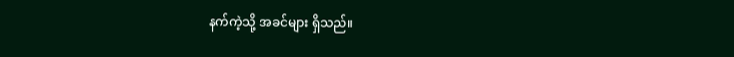နက်ကဲ့သို့ အခင်များ ရှိသည်။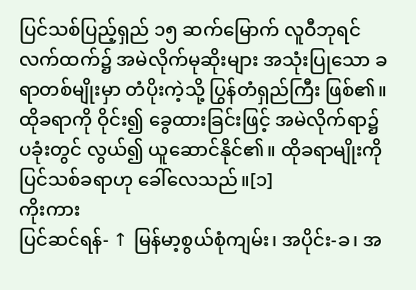ပြင်သစ်ပြည့်ရှည် ၁၅ ဆက်မြောက် လူဝီဘုရင်လက်ထက်၌ အမဲလိုက်မုဆိုးများ အသုံးပြုသော ခရာတစ်မျိုးမှာ တံပိုးကဲ့သို့ ပြွန်တံရှည်ကြီး ဖြစ်၏။ ထိုခရာကို ဝိုင်း၍ ခွေထားခြင်းဖြင့် အမဲလိုက်ရာ၌ ပခုံးတွင် လွယ်၍ ယူဆောင်နိုင်၏။ ထိုခရာမျိုးကို ပြင်သစ်ခရာဟု ခေါ်လေသည်။[၁]
ကိုးကား
ပြင်ဆင်ရန်- ↑ မြန်မာ့စွယ်စုံကျမ်း၊ အပိုင်း-ခ၊ အ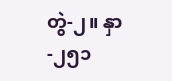တွဲ-၂။ နှာ-၂၅၁